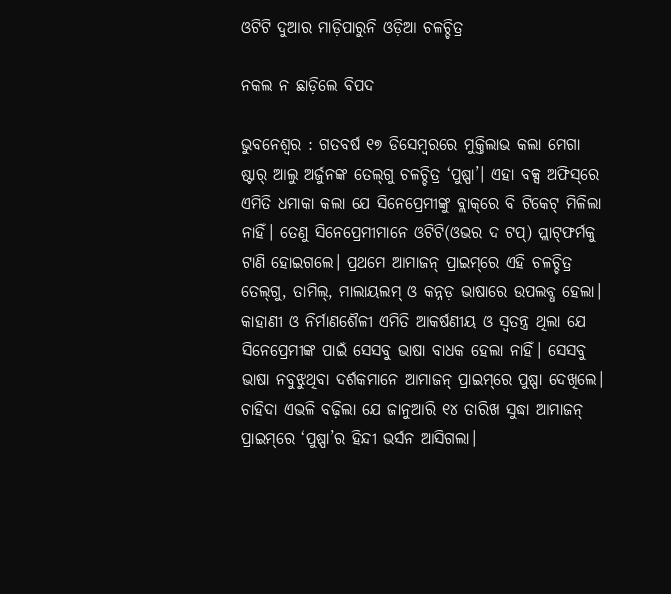ଓଟିଟି ଦୁଆର ମାଡ଼ିପାରୁନି ଓଡ଼ିଆ ଚଳଚ୍ଚିତ୍ର

ନକଲ ନ ଛାଡ଼ିଲେ ବିପଦ

ଭୁବନେଶ୍ବର : ଗତବର୍ଷ ୧୭ ଡିସେମ୍ବର‌ରେ ମୁକ୍ତିଲାଭ କଲା ମେଗା ଷ୍ଟାର୍‌ ଆଲୁ ଅର୍ଜୁନଙ୍କ ତେଲ୍‌ଗୁ ଚଳଚ୍ଚିତ୍ର ‘ପୁଷ୍ପା’। ଏହା ବକ୍ସ ଅଫିସ୍‌ରେ ଏମିତି ଧମାକା କଲା ଯେ ସିନେପ୍ରେମୀଙ୍କୁ ବ୍ଲାକ୍‌ରେ ବି ଟିକେଟ୍‌ ମିଳିଲା ନାହିଁ। ତେଣୁ ସିନେପ୍ରେମୀମାନେ ଓଟିଟି(ଓଭର ଦ ଟପ୍‌) ପ୍ଲାଟ୍‌ଫର୍ମକୁ ଟାଣି ହୋଇଗଲେ। ପ୍ରଥମେ ଆମାଜନ୍‌ ପ୍ରାଇମ୍‌ରେ ଏହି ଚଳଚ୍ଚିତ୍ର ତେଲ୍‌ଗୁ, ତାମିଲ୍‌, ମାଲାୟଲମ୍‌ ଓ କନ୍ନଡ଼ ଭାଷାରେ ଉପଲବ୍ଧ ହେଲା। କାହାଣୀ ଓ ନିର୍ମାଣଶୈଳୀ ଏମିତି ଆକର୍ଷଣୀୟ ଓ ସ୍ବତନ୍ତ୍ର ଥିଲା ଯେ ସିନେପ୍ରେମୀଙ୍କ ପାଇଁ ସେସବୁ ଭାଷା ବାଧକ ହେଲା ନାହିଁ। ସେସବୁ ଭାଷା ନବୁଝୁଥିବା ଦର୍ଶକମାନେ ଆମାଜନ୍‌ ପ୍ରାଇମ୍‌ରେ ପୁଷ୍ପା ଦେଖିଲେ। ଚାହିଦା ଏଭଳି ବଢ଼ିଲା ଯେ ଜାନୁଆରି ୧୪ ତାରିଖ ସୁଦ୍ଧା ଆମାଜନ୍‌ ପ୍ରାଇମ୍‌ରେ ‘ପୁଷ୍ପା’ର ହିନ୍ଦୀ ଭର୍ସନ ଆସିଗଲା।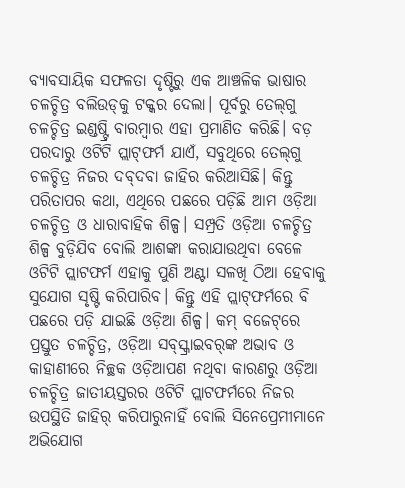ବ୍ୟାବସାୟିକ ସଫଳତା ଦୃଷ୍ଟିରୁ ଏକ ଆଞ୍ଚଳିକ ଭାଷାର ଚଳଚ୍ଚିତ୍ର ବଲିଉଡ୍‌କୁ ଟକ୍କର ଦେଲା। ପୂର୍ବରୁ ତେଲ୍‌ଗୁ ଚଳଚ୍ଚିତ୍ର ଇଣ୍ଡଷ୍ଟ୍ରି ବାରମ୍ବାର ଏହା ପ୍ରମାଣିତ କରିଛି। ବଡ଼ ପରଦାରୁ ଓଟିଟି ପ୍ଲାଟ୍‌ଫର୍ମ ଯାଏଁ, ସବୁଥିରେ ତେଲ୍‌ଗୁ ଚଳଚ୍ଚିତ୍ର ନିଜର ଦବ୍‌ଦବା ଜାହିର କରିଆସିଛି। କିନ୍ତୁ ପରିତାପର କଥା, ଏଥିରେ ପଛରେ ପଡ଼ିଛି ଆମ ଓଡ଼ିଆ ଚଳଚ୍ଚିତ୍ର ଓ ଧାରାବାହିକ ଶିଳ୍ପ। ସମ୍ପ୍ରତି ଓଡ଼ିଆ ଚଳଚ୍ଚିତ୍ର ଶିଳ୍ପ ବୁଡ଼ିଯିବ ବୋଲି ଆଶଙ୍କା କରାଯାଉଥିବା ବେଳେ ଓଟିଟି ପ୍ଲାଟଫର୍ମ ଏହାକୁ ପୁଣି ଅଣ୍ଟା ସଳଖି ଠିଆ ହେବାକୁ ସୁଯୋଗ ସୃଷ୍ଟି କରିପାରିବ। କିନ୍ତୁ ଏହି ପ୍ଲାଟ୍‌ଫର୍ମରେ ବି ପଛରେ ପଡ଼ି ଯାଇଛି ଓଡ଼ିଆ ଶିଳ୍ପ। କମ୍‌ ବଜେଟ୍‌ରେ ପ୍ରସ୍ତୁତ ଚଳଚ୍ଚିତ୍ର, ଓଡ଼ିଆ ସବ୍‌ସ୍କ୍ରାଇବର୍‌ଙ୍କ ଅଭାବ ଓ କାହାଣୀରେ ନିଚ୍ଛକ ଓଡ଼ିଆପଣ ନଥିବା କାରଣରୁ ଓଡ଼ିଆ ଚଳଚ୍ଚିତ୍ର ଜାତୀୟସ୍ତରର ଓଟିଟି ପ୍ଲାଟଫର୍ମରେ ନିଜର ଉପସ୍ଥିତି ଜାହିର୍‌ କରିପାରୁନାହିଁ ବୋଲି ସିନେପ୍ରେମୀମାନେ ଅଭିଯୋଗ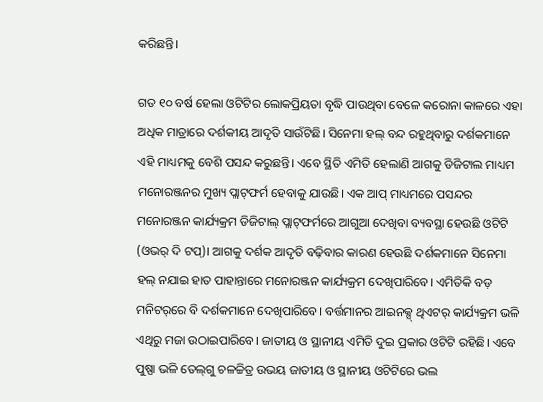କରିଛନ୍ତି।

ଗତ ୧୦ ବର୍ଷ ହେଲା ଓଟିଟିର ଲୋକପ୍ରିୟତା ବୃଦ୍ଧି ପାଉଥିବା ବେଳେ କରୋନା କାଳରେ ଏହା ଅଧିକ ମାତ୍ରାରେ ଦର୍ଶକୀୟ ଆଦୃତି ସାଉଁଟିଛି। ସିନେମା ହଲ୍‌ ବନ୍ଦ ରହୁଥିବାରୁ ଦର୍ଶକମାନେ ଏହି ମାଧ୍ୟମକୁ ବେଶି ପସନ୍ଦ କରୁଛନ୍ତି। ଏବେ ସ୍ଥିତି ଏମିତି ହେଲାଣି ଆଗକୁ ଡିଜିଟାଲ ମାଧ୍ୟମ ମନୋରଞ୍ଜନର ମୁଖ୍ୟ ପ୍ଲାଟ୍‌ଫର୍ମ ହେବାକୁ ଯାଉଛି। ଏକ ଆପ୍ ମାଧ୍ୟମରେ ପସନ୍ଦର ମନୋରଞ୍ଜନ କାର୍ଯ୍ୟକ୍ରମ ଡିଜିଟାଲ୍‌ ପ୍ଲାଟ୍‌ଫର୍ମରେ ଆଗୁଆ ଦେଖିବା ବ୍ୟବସ୍ଥା ହେଉଛି ଓଟିଟି (ଓଭର୍‌ ଦି ଟପ୍)। ଆଗକୁ ଦର୍ଶକ ଆଦୃତି ବଢ଼ିବାର କାରଣ ହେଉଛି ‌ଦର୍ଶକମାନେ ସିନେମା ହଲ୍‌ ନଯାଇ ହାତ ପାହାନ୍ତାରେ ମନୋରଞ୍ଜନ କାର୍ଯ୍ୟକ୍ରମ ଦେଖିପାରିବେ। ଏମିତିକି ବଡ଼ ମନିଟର୍‌ରେ ବି ଦର୍ଶକମାନେ ଦେଖିପାରିବେ। ବର୍ତ୍ତମାନର ଆଇନକ୍ସ୍ ଥିଏଟର୍ କାର୍ଯ୍ୟକ୍ରମ ଭଳି ଏଥିରୁ ମଜା ଉଠାଇପାରିବେ। ଜାତୀୟ ଓ ‌ସ୍ଥାନୀୟ ଏମିତି ଦୁଇ ପ୍ରକାର ଓଟିଟି ରହିଛି। ଏବେ ପୁଷ୍ପା ଭଳି ତେଲ୍‌ଗୁ ଚଳଚ୍ଚିତ୍ର ଉଭୟ ଜାତୀୟ ଓ ସ୍ଥାନୀୟ ଓଟିଟିରେ ଭଲ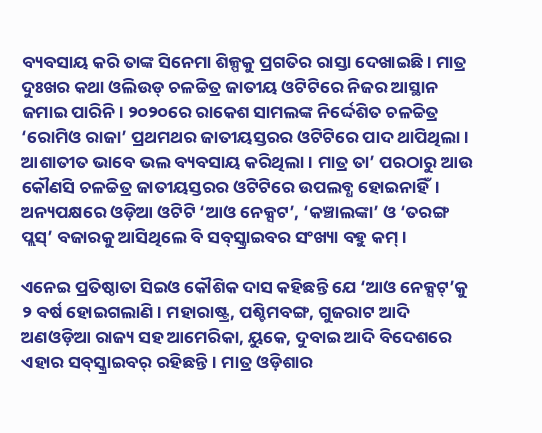ବ୍ୟବସାୟ କରି ତାଙ୍କ ସିନେମା ଶିଳ୍ପକୁ ପ୍ରଗତିର ରାସ୍ତା ଦେଖାଇଛି। ମାତ୍ର ଦୁଃଖର କଥା ଓଲିଉଡ୍‌ ଚଳଚ୍ଚିତ୍ର ଜାତୀୟ ଓଟିଟିରେ ନିଜର ଆସ୍ଥାନ ଜମାଇ ପାରିନି। ୨୦୨୦ରେ ରାକେଶ ସାମଲଙ୍କ ନିର୍ଦ୍ଦେଶିତ ଚଳଚ୍ଚିତ୍ର ‘ରୋମିଓ ରାଜା’ ପ୍ରଥମଥର ଜାତୀୟସ୍ତରର ଓଟିଟିରେ ପାଦ ଥାପିଥିଲା। ଆଶାତୀତ ଭାବେ ଭଲ ବ୍ୟବସାୟ କରିଥିଲା। ମାତ୍ର ତା’ ପରଠାରୁ ଆଉ କୌଣସି ଚଳଚ୍ଚିତ୍ର ଜାତୀୟସ୍ତରର ଓଟିଟିରେ ଉପଲବ୍ଧ ହୋଇନାହିଁ। ଅନ୍ୟପକ୍ଷରେ ଓଡ଼ିଆ ଓଟିଟି ‘ଆଓ ନେକ୍ସଟ’, ‘କଞ୍ଚାଲଙ୍କା’ ଓ ‘ତରଙ୍ଗ ପ୍ଲସ୍‌’ ବଜାରକୁ ଆସିଥିଲେ ବି ସବ୍‌ସ୍କ୍ରାଇବର ସଂଖ୍ୟା ବହୁ କମ୍।

ଏନେଇ ପ୍ରତିଷ୍ଠାତା ସିଇଓ କୌଶିକ ଦାସ କହିଛନ୍ତି ଯେ ‘ଆଓ ନେକ୍ସଟ୍’କୁ ୨ ବର୍ଷ ହୋଇଗଲାଣି। ମହାରାଷ୍ଟ୍ର, ପଶ୍ଚିମବଙ୍ଗ, ଗୁଜରାଟ ଆଦି ଅଣଓଡ଼ିଆ ରାଜ୍ୟ ସହ ଆମେରିକା, ୟୁକେ, ଦୁବାଇ ଆଦି ବିଦେଶରେ ଏହାର ସବ୍‌ସ୍କ୍ରାଇବର୍‌ ରହିଛନ୍ତି। ମାତ୍ର ଓଡ଼ିଶାର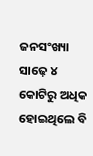ଜନସଂଖ୍ୟା ସା‌ଢ଼େ ୪ କୋଟିରୁ ଅଧିକ ହୋଇଥିଲେ ବି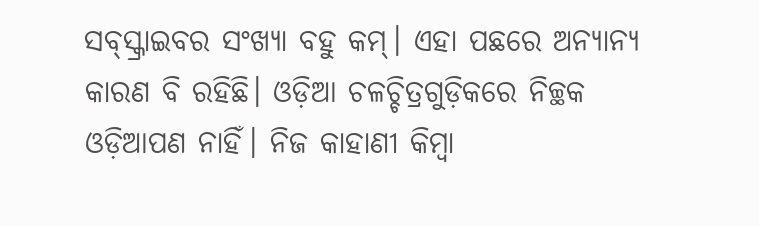ସବ୍‌ସ୍କ୍ରାଇବର ସଂଖ୍ୟା ବହୁ କମ୍। ଏହା ପଛରେ ଅନ୍ୟାନ୍ୟ କାରଣ ବି ରହିଛି। ଓଡ଼ିଆ ଚଳଚ୍ଚିତ୍ରଗୁଡ଼ିକରେ ନିଚ୍ଛକ ଓଡ଼ିଆପଣ ନାହିଁ। ନିଜ କାହାଣୀ କିମ୍ବା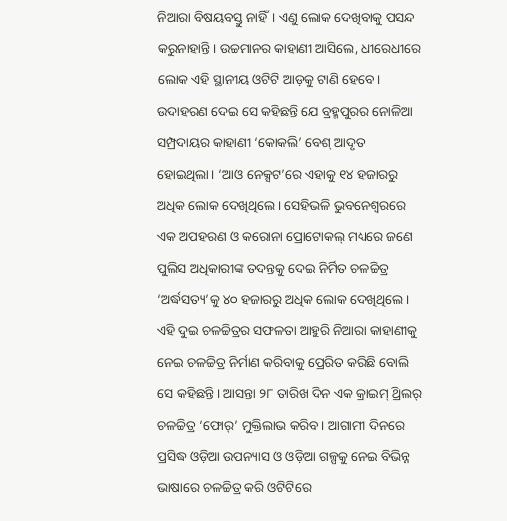ନିଆରା ବିଷୟବସ୍ତୁ ନାହିଁ। ଏଣୁ ଲୋକ ଦେଖିବାକୁ ପସନ୍ଦ କରୁନାହାନ୍ତି। ଉଚ୍ଚମାନର କାହାଣୀ ଆସିଲେ, ଧୀରେଧୀରେ ଲୋ‌କ ଏହି ସ୍ଥାନୀୟ ଓଟିଟି ଆଡ଼କୁ ଟାଣି ହେବେ। ଉଦାହରଣ ଦେଇ ସେ କହିଛନ୍ତି ଯେ ବ୍ରହ୍ମପୁରର ନୋଳିଆ ସମ୍ପ୍ରଦାୟର କାହାଣୀ ‘କୋକଲି’ ବେଶ୍ ଆଦୃତ ହୋଇଥିଲା। ‘ଆଓ ନେକ୍ସଟ’ରେ ଏହାକୁ ୧୪ ହଜାରରୁ ଅଧିକ ଲୋକ ଦେଖିଥିଲେ। ସେହିଭଳି ଭୁବନେଶ୍ବରରେ ଏକ ଅପହରଣ ଓ କରୋନା ପ୍ରୋଟୋକଲ୍‌ ମଧ୍ୟରେ ଜଣେ ପୁଲିସ ଅଧିକାରୀଙ୍କ ତଦନ୍ତକୁ ଦେଇ ନିର୍ମିତ ଚଳଚ୍ଚିତ୍ର ‘ଅର୍ଦ୍ଧସତ୍ୟ’କୁ ୪୦ ହଜାରରୁ ଅଧିକ ଲୋକ ଦେଖିଥିଲେ। ଏହି ଦୁଇ ଚଳଚ୍ଚିତ୍ରର ସଫଳତା ଆହୁରି ନିଆରା କାହାଣୀକୁ ନେଇ ଚଳଚ୍ଚିତ୍ର ନିର୍ମାଣ କରିବାକୁ ପ୍ରେରିତ କରିଛି ବୋଲି ସେ କହିଛନ୍ତି। ଆସନ୍ତା ୨୮ ତାରିଖ ଦିନ ଏକ କ୍ରାଇମ୍‌ ଥ୍ରିଲର୍‌ ଚଳଚ୍ଚିତ୍ର ‘ଫୋର୍‌’ ମୁକ୍ତିଲାଭ କରିବ। ଆଗାମୀ ଦିନରେ ପ୍ରସିଦ୍ଧ ଓଡ଼ିଆ ଉପନ୍ୟାସ ଓ ଓଡ଼ିଆ ଗଳ୍ପକୁ ନେଇ ବିଭିନ୍ନ ଭାଷାରେ ଚଳଚ୍ଚିତ୍ର କରି ଓଟିଟିରେ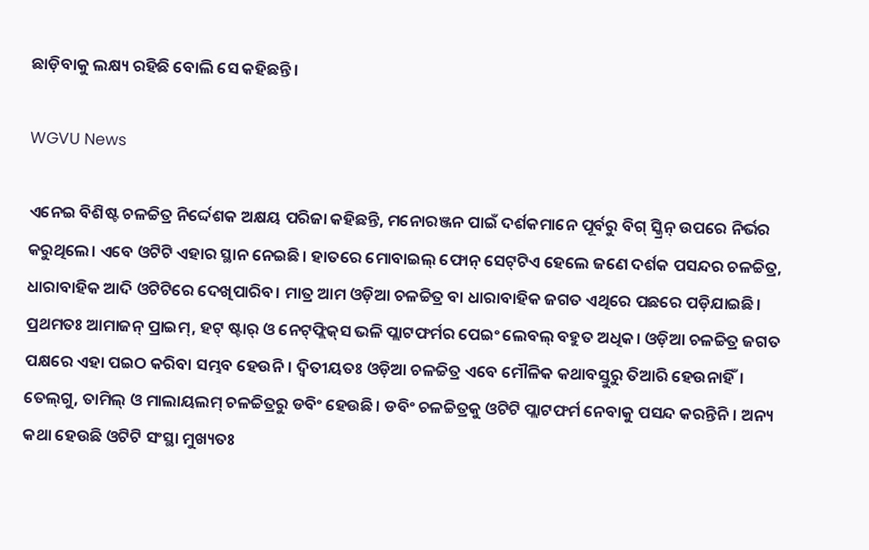ଛାଡ଼ିବାକୁ ଲକ୍ଷ୍ୟ ରହିଛି ବୋଲି ସେ କହିଛନ୍ତି।

WGVU News

ଏନେଇ ବିଶିଷ୍ଟ ଚଳଚ୍ଚିତ୍ର ନିର୍ଦ୍ଦେଶକ ଅକ୍ଷୟ ପରିଜା କହିଛନ୍ତି, ମନୋରଞ୍ଜନ ପାଇଁ ଦର୍ଶକମାନେ ପୂର୍ବରୁ ବିଗ୍‌ ସ୍କ୍ରିନ୍‌ ଉପରେ ନିର୍ଭର କରୁଥିଲେ। ଏବେ ଓଟିଟି ଏହାର ସ୍ଥାନ ନେଇଛି। ହାତରେ ମୋବାଇଲ୍‌ ଫୋନ୍‌ ସେଟ୍‌ଟିଏ ହେଲେ ଜଣେ ଦର୍ଶକ ପସନ୍ଦର ଚଳଚ୍ଚିତ୍ର, ଧାରାବାହିକ ଆଦି ଓଟିଟିରେ ଦେଖିପାରିବ। ମାତ୍ର ଆମ ଓଡ଼ିଆ ଚଳଚ୍ଚିତ୍ର ବା ଧାରାବାହିକ ଜଗତ ଏଥିରେ ପଛରେ ପଡ଼ିଯାଇଛି। ପ୍ରଥମତଃ ଆମାଜନ୍‌ ପ୍ରାଇମ୍‌, ହଟ୍‌ ଷ୍ଟାର୍‌ ଓ ନେଟ୍‌ଫ୍ଲିକ୍‌ସ ଭଳି ପ୍ଲାଟଫର୍ମର ପେଇଂ ଲେବଲ୍‌ ବହୁତ ଅଧିକ। ଓଡ଼ିଆ ଚଳଚ୍ଚିତ୍ର ଜଗତ ପକ୍ଷରେ ଏହା ପଇଠ କରିବା ସମ୍ଭବ ହେଉନି। ଦ୍ବିତୀୟତଃ ଓଡ଼ିଆ ଚଳଚ୍ଚିତ୍ର ଏବେ ମୌଳିକ କଥାବସ୍ତୁରୁ ତିଆରି ହେଉନାହିଁ। ତେଲ୍‌ଗୁ, ତାମିଲ୍‌ ଓ ମାଲାୟଲମ୍‌ ଚଳଚ୍ଚିତ୍ରରୁ ଡବିଂ ହେଉଛି। ଡବିଂ ଚଳଚ୍ଚିତ୍ରକୁ ଓଟିଟି ପ୍ଲାଟଫର୍ମ ନେବାକୁ ପସନ୍ଦ କରନ୍ତିନି। ଅନ୍ୟ କଥା ହେଉଛି ଓଟିଟି ସଂସ୍ଥା ମୁଖ୍ୟତଃ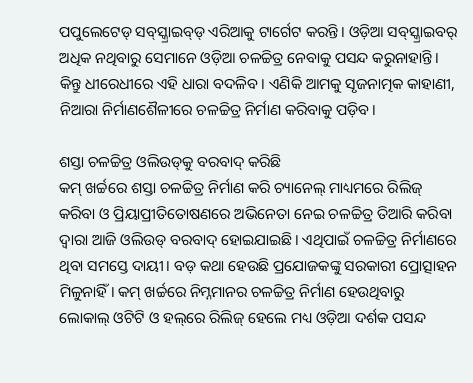ପପୁଲେଟେଡ୍‌ ସବ୍‌ସ୍କ୍ରାଇବ୍‌ଡ୍‌ ଏରିଆକୁ ଟାର୍ଗେଟ କରନ୍ତି। ଓଡ଼ିଆ ସବ୍‌ସ୍କ୍ରାଇବର୍‌ ଅଧିକ ନଥିବାରୁ ସେମାନେ ଓଡ଼ିଆ ଚଳଚ୍ଚିତ୍ର ନେବାକୁ ପସନ୍ଦ କରୁନାହାନ୍ତି। କିନ୍ତୁ ଧୀରେଧୀରେ ଏହି ଧାରା ବଦଳିବ। ଏଣିକି ଆମକୁ ସୃଜନ‌ାତ୍ମକ କାହାଣୀ, ନିଆରା ନିର୍ମାଣଶୈଳୀରେ ଚଳଚ୍ଚିତ୍ର ନିର୍ମାଣ କରିବାକୁ ପଡ଼ିବ।

ଶସ୍ତା ଚଳଚ୍ଚିତ୍ର ଓଲିଉଡ୍‌କୁ ବରବାଦ୍‌ କରିଛି
କମ୍ ଖର୍ଚ୍ଚରେ ଶସ୍ତା ଚଳଚ୍ଚିତ୍ର ନିର୍ମାଣ କରି ଚ୍ୟାନେଲ୍ ମାଧ୍ୟମରେ ରିଲିଜ୍‌ କରିବା ଓ ପ୍ରିୟାପ୍ରୀତିତୋଷଣରେ ଅଭିନେତା ନେଇ ଚଳଚ୍ଚିତ୍ର ତିଆରି କରିବା ଦ୍ବାରା ଆଜି ଓଲିଉଡ୍ ବରବାଦ୍‌ ହୋଇଯାଇଛି। ଏଥିପାଇଁ ଚଳଚ୍ଚିତ୍ର ନିର୍ମାଣରେ ଥିବା ସମସ୍ତେ ଦାୟୀ। ବଡ଼ କଥା ହେଉଛି ପ୍ରଯୋଜକଙ୍କୁ ସରକାରୀ ପ୍ରୋତ୍ସାହନ ମିଳୁନାହିଁ। କମ୍ ଖର୍ଚ୍ଚରେ ନିମ୍ନମାନର ଚଳଚ୍ଚିତ୍ର ନିର୍ମାଣ ହେଉଥିବାରୁ ଲୋକାଲ୍‌ ଓଟିଟି ଓ ହଲ୍‌ରେ ରିଲିଜ୍ ହେଲେ ମଧ୍ୟ ଓଡ଼ିଆ ଦର୍ଶକ ପସନ୍ଦ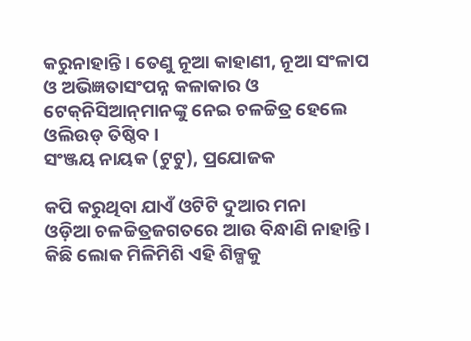କରୁନାହାନ୍ତି। ତେଣୁ ନୂଆ କାହାଣୀ, ନୂଆ ସଂଳାପ ଓ ଅଭିଜ୍ଞତାସଂପନ୍ନ କଳାକାର ଓ ଟେକ୍‌ନିସିଆନ୍‌ମାନଙ୍କୁ ନେଇ ଚଳଚ୍ଚିତ୍ର ହେଲେ ଓଲିଉଡ୍‌ ତିଷ୍ଠିବ।
ସଂଞ୍ଜୟ ନାୟକ (ଟୁଟୁ), ପ୍ରଯୋଜକ

କପି କରୁଥିବା ଯାଏଁ ଓଟିଟି ଦୁଆର ମନା
ଓଡ଼ିଆ ଚଳଚ୍ଚିତ୍ରଜଗତରେ ଆଉ ବିନ୍ଧାଣି ନାହାନ୍ତି। କିଛି ଲୋକ ମିଳିମିଶି ଏହି ଶିଳ୍ପକୁ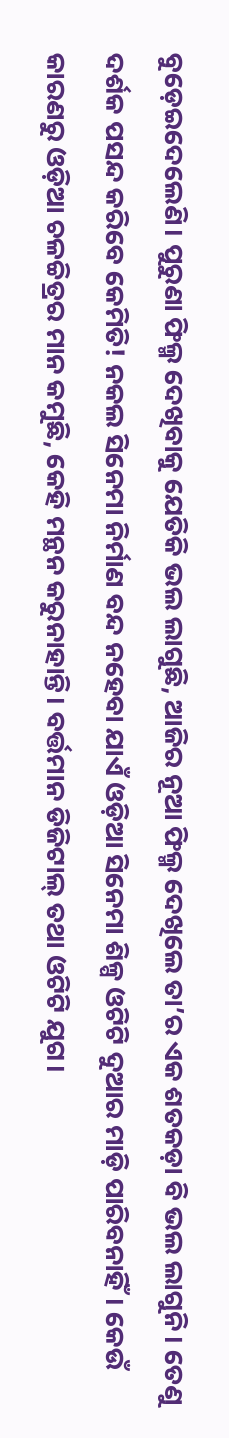ବ‌ୁଡ଼େଇଦେଲେଣି। ପୁରୁଣା ଫିଲ୍ମ ଦେଖିବାକୁ ଯେତିକି ଭଲ ଲାଗୁଛି, ଆଜିର ନୂଆ ଫିଲ୍ମ ଦେଖିଲେ ତା’ର ଏକ ଶତକଡ଼ା ବି ଭଲ ଲାଗୁନି। ତେଣୁ ଦର୍ଶକ ପସନ୍ଦ କରିବେ କେମିତି! ନକଲ ସିନେମା ନିର୍ମାଣ ବନ୍ଦ ନହେବା ଯାଏଁ ଓଡ଼ିଆ ସିନେମା ଶିଳ୍ପ ଓଟିଟି ଦୁଆର ମାଡ଼ି ପାରିବନାହିଁ। କେଉଁ କାରଣରୁ ଓଡ଼ିଆ ଚଳଚ୍ଚିତ୍ରର ମାନ କମୁଛି, କେହି ‌ମନ୍ଥନ କରୁନାହାନ୍ତି। ବର୍ତ୍ତମାନ ଡିଜିଟାଲ୍ ତଥା ଓଟିଟି ଯୁଗ।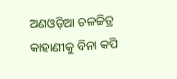ଅଣଓଡ଼ିଆ ଚଳଚ୍ଚିତ୍ର କାହାଣୀକୁ ବିନା କପି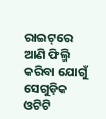ରାଇଟ୍‌ରେ ଆଣି ଫିଲ୍ମି କରିବା ଯୋଗୁଁ ସେଗୁଡ଼ିକ ଓଟିଟି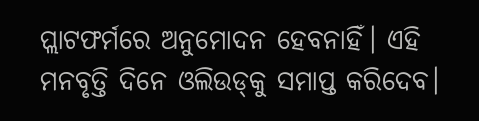ପ୍ଲାଟଫର୍ମରେ ଅନୁମୋଦନ ହେବନାହିଁ। ଏହି ମନବୃତ୍ତି ଦିନେ ଓଲିଉଡ୍‌କୁ ସମାପ୍ତ କରିଦେବ।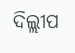ଦିଲ୍ଲୀପ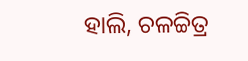ହାଲି, ଚଳଚ୍ଚିତ୍ର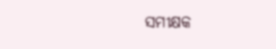ସମୀକ୍ଷକ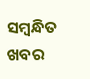ସମ୍ବନ୍ଧିତ ଖବର